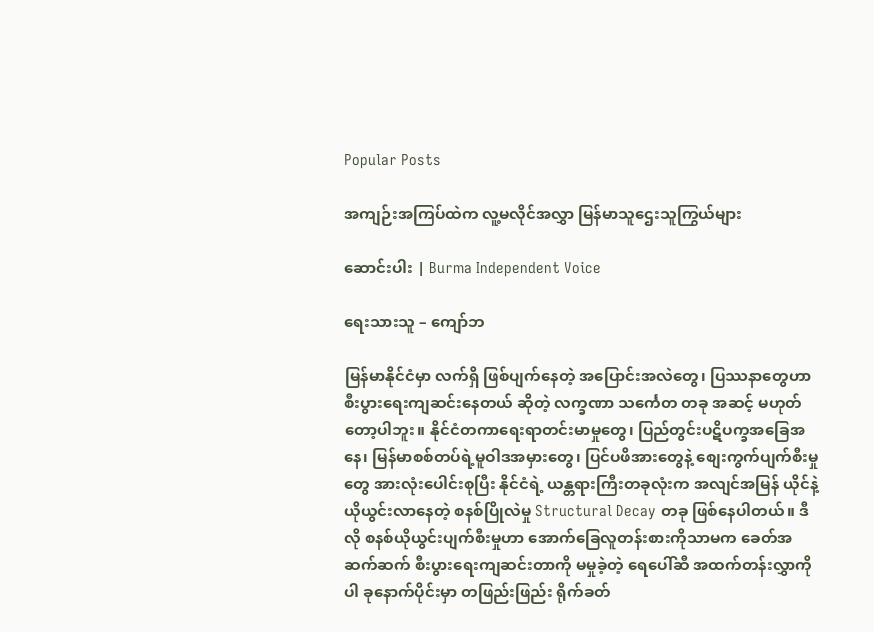Popular Posts

အကျဉ်းအကြပ်ထဲက လူ့မလိုင်အလွှာ မြန်မာသူဌေးသူကြွယ်များ

ဆောင်းပါး | Burma Independent Voice

ရေးသားသူ – ကျော်ဘ

မြန်မာနိုင်ငံမှာ လက်ရှိ ဖြစ်ပျက်နေတဲ့ အပြောင်းအလဲတွေ၊ ပြဿနာတွေဟာ စီးပွားရေးကျဆင်းနေတယ် ဆိုတဲ့ လက္ခဏာ သင်္ကေတ တခု အဆင့် မဟုတ်တော့ပါဘူး။ နိုင်ငံတကာရေးရာတင်းမာမှုတွေ၊ ပြည်တွင်းပဋိပက္ခအခြေအနေ၊ မြန်မာစစ်တပ်ရဲ့မူဝါဒအမှားတွေ၊ ပြင်ပဖိအားတွေနဲ့ စျေးကွက်ပျက်စီးမှုတွေ အားလုံးပေါင်းစုပြီး နိုင်ငံရဲ့ ယန္တရားကြီးတခုလုံးက အလျင်အမြန် ယိုင်နဲ့ယိုယွင်းလာနေတဲ့ စနစ်ပြိုလဲမှု Structural Decay တခု ဖြစ်နေပါတယ်။ ဒီလို စနစ်ယိုယွင်းပျက်စီးမှုဟာ အောက်ခြေလူတန်းစားကိုသာမက ခေတ်အဆက်ဆက် စီးပွားရေးကျဆင်းတာကို မမှုခဲ့တဲ့ ရေပေါ်ဆီ အထက်တန်းလွှာကိုပါ ခုနောက်ပိုင်းမှာ တဖြည်းဖြည်း ရိုက်ခတ်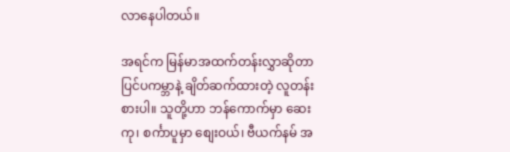လာနေပါတယ်။

အရင်က မြန်မာအထက်တန်းလွှာဆိုတာ ပြင်ပကမ္ဘာနဲ့ ချိတ်ဆက်ထားတဲ့ လူတန်းစားပါ။ သူတို့ဟာ ဘန်ကောက်မှာ ဆေးကု၊ စင်္ကာပူမှာ စျေးဝယ်၊ ဗီယက်နမ် အ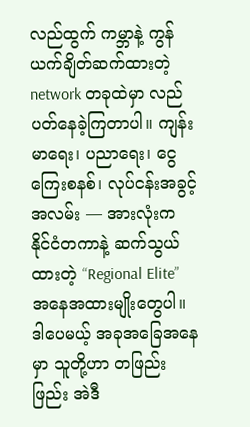လည်ထွက် ကမ္ဘာနဲ့ ကွန်ယက်ချိတ်ဆက်ထားတဲ့ network တခုထဲမှာ လည်ပတ်နေခဲ့ကြတာပါ။ ကျန်းမာရေး၊ ပညာရေး၊ ငွေကြေးစနစ်၊ လုပ်ငန်းအခွင့်အလမ်း — အားလုံးက နိုင်ငံတကာနဲ့ ဆက်သွယ်ထားတဲ့ “Regional Elite” အနေအထားမျိုးတွေပါ။ ဒါပေမယ့် အခုအခြေအနေမှာ သူတို့ဟာ တဖြည်းဖြည်း အဲဒီ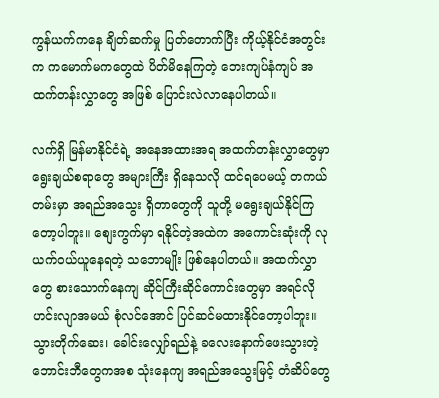ကွန်ယက်ကနေ ချိတ်ဆက်မှု ပြတ်တောက်ပြီး ကိုယ့်နိုင်ငံအတွင်းက ကမောက်မကတွေထဲ ပိတ်မိနေကြတဲ့ ဘေးကျပ်နံကျပ် အထက်တန်းလွှာတွေ အဖြစ် ပြောင်းလဲလာနေပါတယ်။

လက်ရှိ မြန်မာနိုင်ငံရဲ့ အနေအထားအရ အထက်တန်းလွှာတွေမှာ ရွေးချယ်စရာတွေ အများကြီး ရှိနေသလို ထင်ရပေမယ့် တကယ်တမ်းမှာ အရည်အသွေး ရှိတာတွေကို သူတို့ မရွေးချယ်နိုင်ကြတော့ပါဘူး။ စျေးကွက်မှာ ရနိုင်တဲ့အထဲက အကောင်းဆုံးကို လုယက်ဝယ်ယူနေရတဲ့ သဘောမျိုး ဖြစ်နေပါတယ်။ အထက်လွှာတွေ စားသောက်နေကျ ဆိုင်ကြီးဆိုင်ကောင်းတွေမှာ အရင်လို ဟင်းလျာအမယ် စုံလင်အောင် ပြင်ဆင်မထားနိုင်တော့ပါဘူး။ သွားတိုက်ဆေး၊ ခေါင်းလျှော်ရည်နဲ့ ခလေးနောက်ဖေးသွားတဲ့ ဘောင်းဘီတွေကအစ သုံးနေကျ အရည်အသွေးမြင့် တံဆိပ်တွေ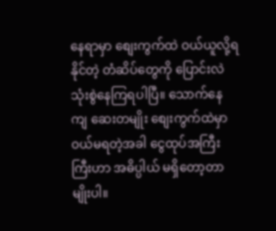နေရာမှာ စျေးကွက်ထဲ ဝယ်ယူလို့ရနိုင်တဲ့ တံဆိပ်တွေကို ပြောင်းလဲ သုံးစွဲနေကြရပါပြီ။ သောက်နေကျ ဆေးတမျိုး စျေးကွက်ထဲမှာ ဝယ်မရတဲ့အခါ ငွေထုပ်အကြီးကြီးဟာ အဓိပ္ပါယ် မရှိတော့တာမျိုးပါ။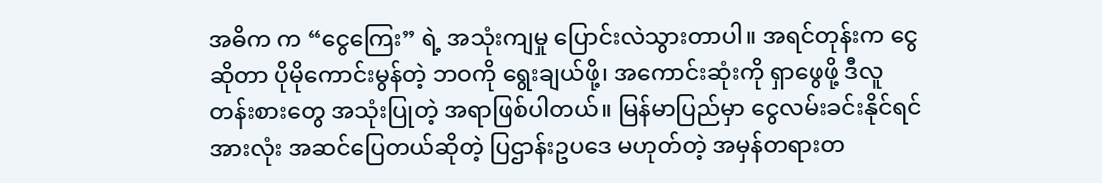အဓိက က “ငွေကြေး” ရဲ့ အသုံးကျမှု ပြောင်းလဲသွားတာပါ။ အရင်တုန်းက ငွေဆိုတာ ပိုမိုကောင်းမွန်တဲ့ ဘဝကို ရွေးချယ်ဖို့၊ အကောင်းဆုံးကို ရှာဖွေဖို့ ဒီလူတန်းစားတွေ အသုံးပြုတဲ့ အရာဖြစ်ပါတယ်။ မြန်မာပြည်မှာ ငွေလမ်းခင်းနိုင်ရင် အားလုံး အဆင်ပြေတယ်ဆိုတဲ့ ပြဌာန်းဥပဒေ မဟုတ်တဲ့ အမှန်တရားတ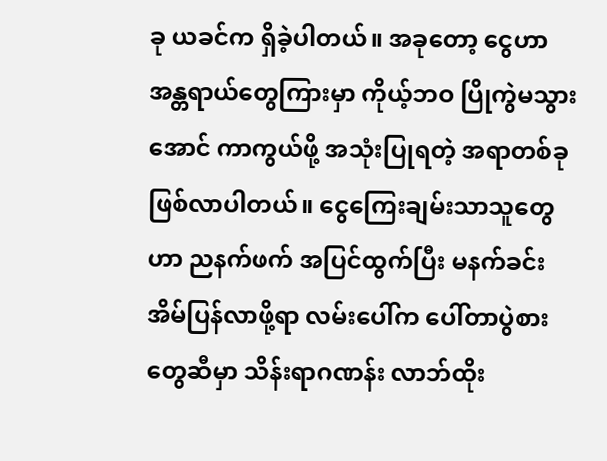ခု ယခင်က ရှိခဲ့ပါတယ်။ အခုတော့ ငွေဟာ အန္တရာယ်တွေကြားမှာ ကိုယ့်ဘဝ ပြိုကွဲမသွားအောင် ကာကွယ်ဖို့ အသုံးပြုရတဲ့ အရာတစ်ခု ဖြစ်လာပါတယ်။ ငွေကြေးချမ်းသာသူတွေဟာ ညနက်ဖက် အပြင်ထွက်ပြီး မနက်ခင်း အိမ်ပြန်လာဖို့ရာ လမ်းပေါ်က ပေါ်တာပွဲစားတွေဆီမှာ သိန်းရာဂဏန်း လာဘ်ထိုး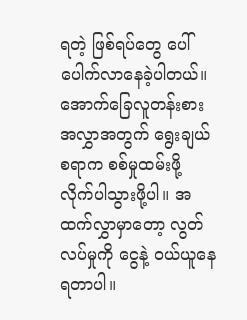ရတဲ့ ဖြစ်ရပ်တွေ ပေါ်ပေါက်လာနေခဲ့ပါတယ်။ အောက်ခြေလူတန်းစား အလွှာအတွက် ရွေးချယ်စရာက စစ်မှုထမ်းဖို့ လိုက်ပါသွားဖို့ပါ။ အထက်လွှာမှာတော့ လွတ်လပ်မှုကို ငွေနဲ့ ဝယ်ယူနေရတာပါ။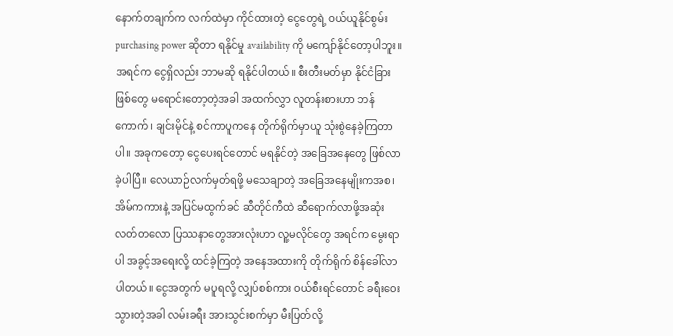နောက်တချက်က လက်ထဲမှာ ကိုင်ထားတဲ့ ငွေတွေရဲ့ ဝယ်ယူနိုင်စွမ်း purchasing power ဆိုတာ ရနိုင်မှု availability ကို မကျော်နိုင်တော့ပါဘူး။ အရင်က ငွေရှိလည်း ဘာမဆို ရနိုင်ပါတယ်။ စီးတီးမတ်မှာ နိုင်ငံခြားဖြစ်တွေ မရောင်းတော့တဲ့အခါ အထက်လွှာ လူတန်းစားဟာ ဘန်ကောက်၊ ချင်းမိုင်နဲ့ စင်ကာပူကနေ တိုက်ရိုက်မှာယူ သုံးစွဲနေခဲ့ကြတာပါ။ အခုကတော့ ငွေပေးရင်တောင် မရနိုင်တဲ့ အခြေအနေတွေ ဖြစ်လာခဲ့ပါပြီ။ လေယာဉ်လက်မှတ်ရဖို့ မသေချာတဲ့ အခြေအနေမျိုးကအစ၊ အိမ်ကကားနဲ့ အပြင်မထွက်ခင် ဆီတိုင်ကီထဲ ဆီရောက်လာဖို့အဆုံး လတ်တလော ပြဿနာတွေအားလုံးဟာ လူ့မလိုင်တွေ အရင်က မွေးရာပါ အခွင့်အရေးလို့ ထင်ခဲ့ကြတဲ့ အနေအထားကို တိုက်ရိုက် စိန်ခေါ်လာပါတယ်။ ငွေအတွက် မပူရလို့ လျှပ်စစ်ကား ဝယ်စီးရင်တောင် ခရီးဝေးသွားတဲ့အခါ လမ်းခရီး အားသွင်းစက်မှာ မီးပြတ်လို့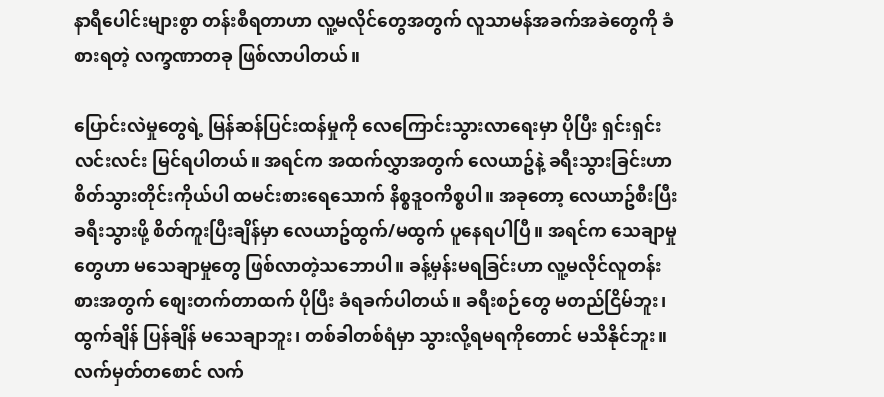နာရီပေါင်းများစွာ တန်းစီရတာဟာ လူ့မလိုင်တွေအတွက် လူသာမန်အခက်အခဲတွေကို ခံစားရတဲ့ လက္ခဏာတခု ဖြစ်လာပါတယ်။

ပြောင်းလဲမှုတွေရဲ့ မြန်ဆန်ပြင်းထန်မှုကို လေကြောင်းသွားလာရေးမှာ ပိုပြီး ရှင်းရှင်းလင်းလင်း မြင်ရပါတယ်။ အရင်က အထက်လွှာအတွက် လေယာဥ်နဲ့ ခရီးသွားခြင်းဟာ စိတ်သွားတိုင်းကိုယ်ပါ ထမင်းစားရေသောက် နိစ္စဒူဝကိစ္စပါ။ အခုတော့ လေယာဥ်စီးပြီး ခရီးသွားဖို့ စိတ်ကူးပြီးချိန်မှာ လေယာဥ်ထွက်/မထွက် ပူနေရပါပြီ။ အရင်က သေချာမှုတွေဟာ မသေချာမှုတွေ ဖြစ်လာတဲ့သဘောပါ။ ခန့်မှန်းမရခြင်းဟာ လူ့မလိုင်လူတန်းစားအတွက် စျေးတက်တာထက် ပိုပြီး ခံရခက်ပါတယ်။ ခရီးစဉ်တွေ မတည်ငြိမ်ဘူး၊ ထွက်ချိန် ပြန်ချိန် မသေချာဘူး၊ တစ်ခါတစ်ရံမှာ သွားလို့ရမရကိုတောင် မသိနိုင်ဘူး။ လက်မှတ်တစောင် လက်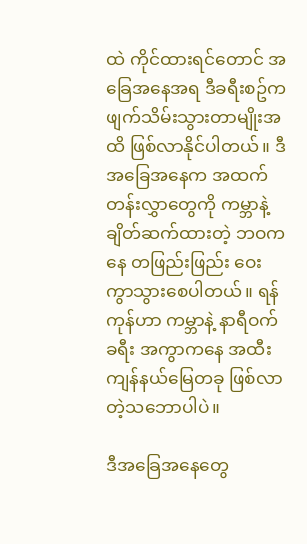ထဲ ကိုင်ထားရင်တောင် အခြေအနေအရ ဒီခရီးစဥ်က ဖျက်သိမ်းသွားတာမျိုးအထိ ဖြစ်လာနိုင်ပါတယ်။ ဒီအခြေအနေက အထက်တန်းလွှာတွေကို ကမ္ဘာနဲ့ ချိတ်ဆက်ထားတဲ့ ဘဝကနေ တဖြည်းဖြည်း ဝေးကွာသွားစေပါတယ်။ ရန်ကုန်ဟာ ကမ္ဘာနဲ့ နာရီဝက်ခရီး အကွာကနေ အထီးကျန်နယ်မြေတခု ဖြစ်လာတဲ့သဘောပါပဲ။

ဒီအခြေအနေတွေ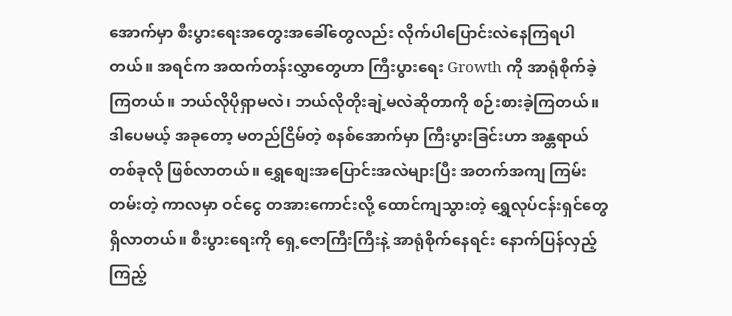အောက်မှာ စီးပွားရေးအတွေးအခေါ်တွေလည်း လိုက်ပါပြောင်းလဲနေကြရပါတယ်။ အရင်က အထက်တန်းလွှာတွေဟာ ကြီးပွားရေး Growth ကို အာရုံစိုက်ခဲ့ကြတယ်။ ဘယ်လိုပိုရှာမလဲ၊ ဘယ်လိုတိုးချဲ့မလဲဆိုတာကို စဉ်းစားခဲ့ကြတယ်။ ဒါပေမယ့် အခုတော့ မတည်ငြိမ်တဲ့ စနစ်အောက်မှာ ကြီးပွားခြင်းဟာ အန္တရာယ်တစ်ခုလို ဖြစ်လာတယ်။ ရွှေစျေးအပြောင်းအလဲများပြီး အတက်အကျ ကြမ်းတမ်းတဲ့ ကာလမှာ ဝင်ငွေ တအားကောင်းလို့ ထောင်ကျသွားတဲ့ ရွှေလုပ်ငန်းရှင်တွေ ရှိလာတယ်။ စီးပွားရေးကို ရှေ့ဇောကြီးကြီးနဲ့ အာရုံစိုက်နေရင်း နောက်ပြန်လှည့်ကြည့်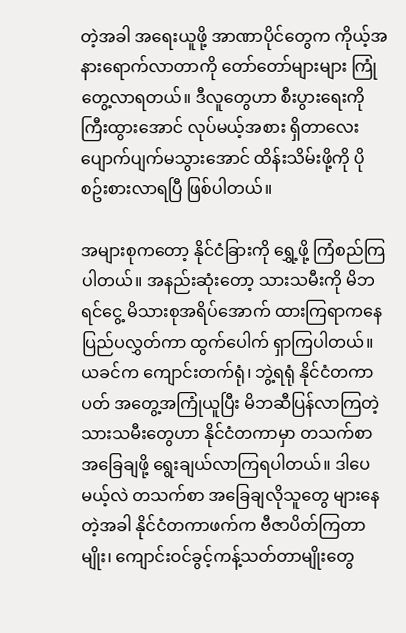တဲ့အခါ အရေးယူဖို့ အာဏာပိုင်တွေက ကိုယ့်အနားရောက်လာတာကို တော်တော်များများ ကြုံတွေ့လာရတယ်။ ဒီလူတွေဟာ စီးပွားရေးကို ကြီးထွားအောင် လုပ်မယ့်အစား ရှိတာလေး ပျောက်ပျက်မသွားအောင် ထိန်းသိမ်းဖို့ကို ပိုစဥ်းစားလာရပြီ ဖြစ်ပါတယ်။

အများစုကတော့ နိုင်ငံခြားကို ရွှေ့ဖို့ ကြံစည်ကြပါတယ်။ အနည်းဆုံးတော့ သားသမီးကို မိဘရင်ငွေ့ မိသားစုအရိပ်အောက် ထားကြရာကနေ ပြည်ပလွှတ်ကာ ထွက်ပေါက် ရှာကြပါတယ်။ ယခင်က ကျောင်းတက်ရုံ၊ ဘွဲ့ရရုံ နိုင်ငံတကာပတ် အတွေ့အကြုံယူပြီး မိဘဆီပြန်လာကြတဲ့ သားသမီးတွေဟာ နိုင်ငံတကာမှာ တသက်စာ အခြေချဖို့ ရွေးချယ်လာကြရပါတယ်။ ဒါပေမယ့်လဲ တသက်စာ အခြေချလိုသူတွေ များနေတဲ့အခါ နိုင်ငံတကာဖက်က ဗီဇာပိတ်ကြတာမျိုး၊ ကျောင်းဝင်ခွင့်ကန့်သတ်တာမျိုးတွေ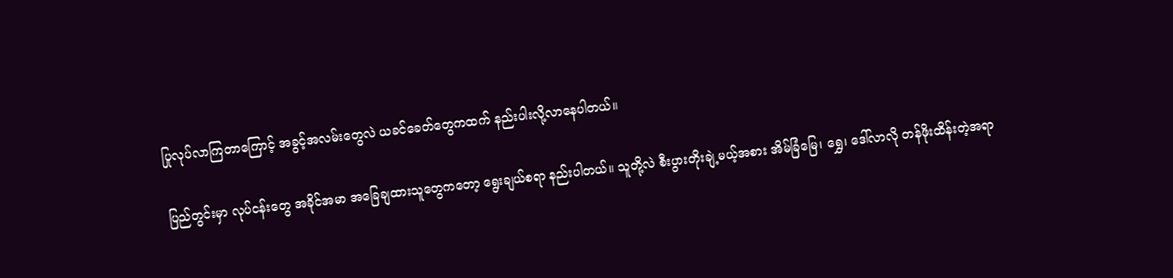ပြုလုပ်လာကြတာကြောင့် အခွင့်အလမ်းတွေလဲ ယခင်ခေတ်တွေကထက် နည်းပါးလို့လာနေပါတယ်။

ပြည်တွင်းမှာ လုပ်ငန်းတွေ အခိုင်အမာ အခြေချထားသူတွေကတော့ ရွေးချယ်စရာ နည်းပါတယ်။ သူတို့လဲ စီးပွားတိုးချဲ့မယ့်အစား အိမ်ခြံမြေ၊ ရွှေ၊ ဒေါ်လာလို တန်ဖိုးထိန်းတဲ့အရာ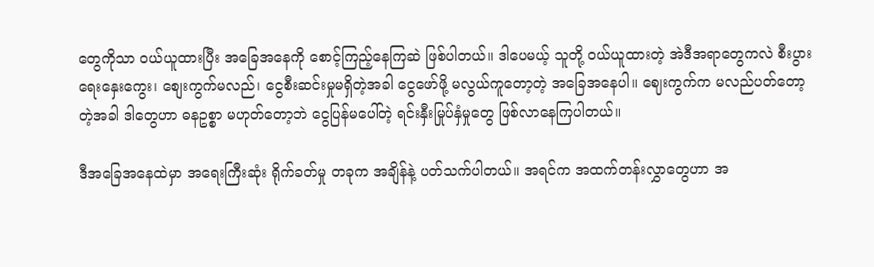တွေကိုသာ ဝယ်ယူထားပြီး အခြေအနေကို စောင့်ကြည့်နေကြဆဲ ဖြစ်ပါတယ်။ ဒါပေမယ့် သူတို့ ဝယ်ယူထားတဲ့ အဲဒီအရာတွေကလဲ စီးပွားရေးနှေးကွေး၊ စျေးကွက်မလည်၊ ငွေစီးဆင်းမှုမရှိတဲ့အခါ ငွေဖော်ဖို့ မလွယ်ကူတော့တဲ့ အခြေအနေပါ။ ဈေးကွက်က မလည်ပတ်တော့တဲ့အခါ ဒါတွေဟာ ဓနဥစ္စာ မဟုတ်တော့ဘဲ ငွေပြန်မပေါ်တဲ့ ရင်းနှီးမြုပ်နှံမှုတွေ ဖြစ်လာနေကြပါတယ်။

ဒီအခြေအနေထဲမှာ အရေးကြီးဆုံး ရိုက်ခတ်မှု တခုက အချိန်နဲ့ ပတ်သက်ပါတယ်။ အရင်က အထက်တန်းလွှာတွေဟာ အ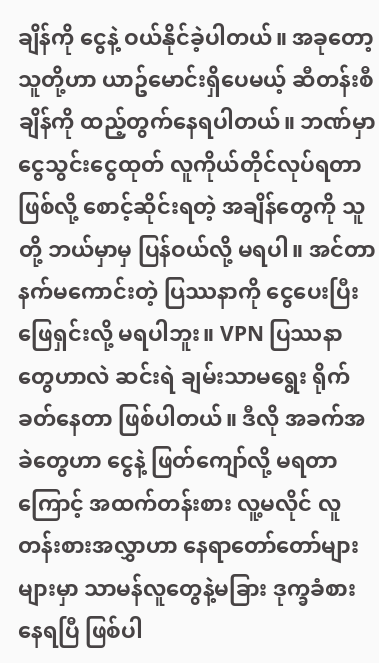ချိန်ကို ငွေနဲ့ ဝယ်နိုင်ခဲ့ပါတယ်။ အခုတော့ သူတို့ဟာ ယာဥ်မောင်းရှိပေမယ့် ဆီတန်းစီချိန်ကို ထည့်တွက်နေရပါတယ်။ ဘဏ်မှာငွေသွင်းငွေထုတ် လူကိုယ်တိုင်လုပ်ရတာဖြစ်လို့ စောင့်ဆိုင်းရတဲ့ အချိန်တွေကို သူတို့ ဘယ်မှာမှ ပြန်ဝယ်လို့ မရပါ။ အင်တာနက်မကောင်းတဲ့ ပြဿနာကို ငွေပေးပြီး ဖြေရှင်းလို့ မရပါဘူး။ VPN ပြဿနာတွေဟာလဲ ဆင်းရဲ ချမ်းသာမရွေး ရိုက်ခတ်နေတာ ဖြစ်ပါတယ်။ ဒီလို အခက်အခဲတွေဟာ ငွေနဲ့ ဖြတ်ကျော်လို့ မရတာကြောင့် အထက်တန်းစား လူ့မလိုင် လူတန်းစားအလွှာဟာ နေရာတော်တော်များများမှာ သာမန်လူတွေနဲ့မခြား ဒုက္ခခံစားနေရပြီ ဖြစ်ပါ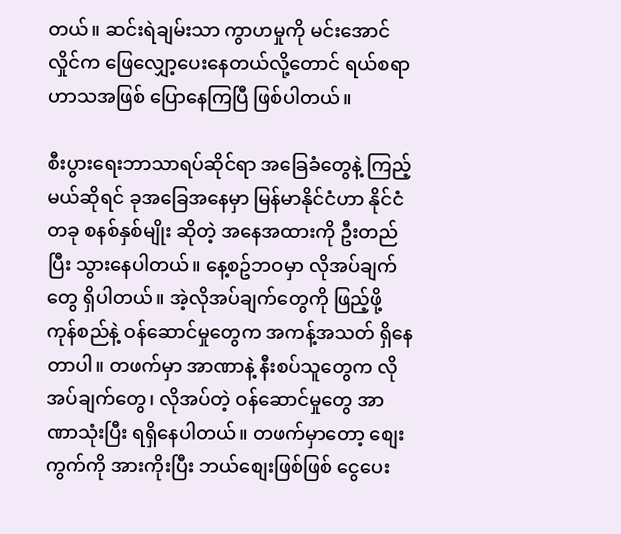တယ်။ ဆင်းရဲချမ်းသာ ကွာဟမှုကို မင်းအောင်လှိုင်က ဖြေလျှော့ပေးနေတယ်လို့တောင် ရယ်စရာဟာသအဖြစ် ပြောနေကြပြီ ဖြစ်ပါတယ်။

စီးပွားရေးဘာသာရပ်ဆိုင်ရာ အခြေခံတွေနဲ့ ကြည့်မယ်ဆိုရင် ခုအခြေအနေမှာ မြန်မာနိုင်ငံဟာ နိုင်ငံတခု စနစ်နှစ်မျိုး ဆိုတဲ့ အနေအထားကို ဦးတည်ပြီး သွားနေပါတယ်။ နေ့စဥ်ဘဝမှာ လိုအပ်ချက်တွေ ရှိပါတယ်။ အဲ့လိုအပ်ချက်တွေကို ဖြည့်ဖို့ ကုန်စည်နဲ့ ဝန်ဆောင်မှုတွေက အကန့်အသတ် ရှိနေတာပါ။ တဖက်မှာ အာဏာနဲ့ နီးစပ်သူတွေက လိုအပ်ချက်တွေ၊ လိုအပ်တဲ့ ဝန်ဆောင်မှုတွေ အာဏာသုံးပြီး ရရှိနေပါတယ်။ တဖက်မှာတော့ စျေးကွက်ကို အားကိုးပြီး ဘယ်စျေးဖြစ်ဖြစ် ငွေပေး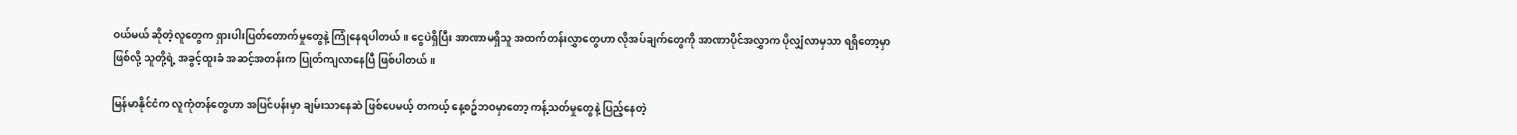ဝယ်မယ် ဆိုတဲ့လူတွေက ရှားပါးပြတ်တောက်မှုတွေနဲ့ ကြုံနေရပါတယ်။ ငွေပဲရှိပြီး အာဏာမရှိသူ အထက်တန်းလွှာတွေဟာ လိုအပ်ချက်တွေကို အာဏာပိုင်အလွှာက ပိုလျှံလာမှသာ ရရှိတော့မှာဖြစ်လို့ သူတို့ရဲ့ အခွင့်ထူးခံ အဆင့်အတန်းက ပြုတ်ကျလာနေပြီ ဖြစ်ပါတယ်။

မြန်မာနိုင်ငံက လူကုံတန်တွေဟာ အပြင်ပန်းမှာ ချမ်းသာနေဆဲ ဖြစ်ပေမယ့် တကယ့် နေ့စဥ်ဘဝမှာတော့ ကန့်သတ်မှုတွေနဲ့ ပြည့်နေတဲ့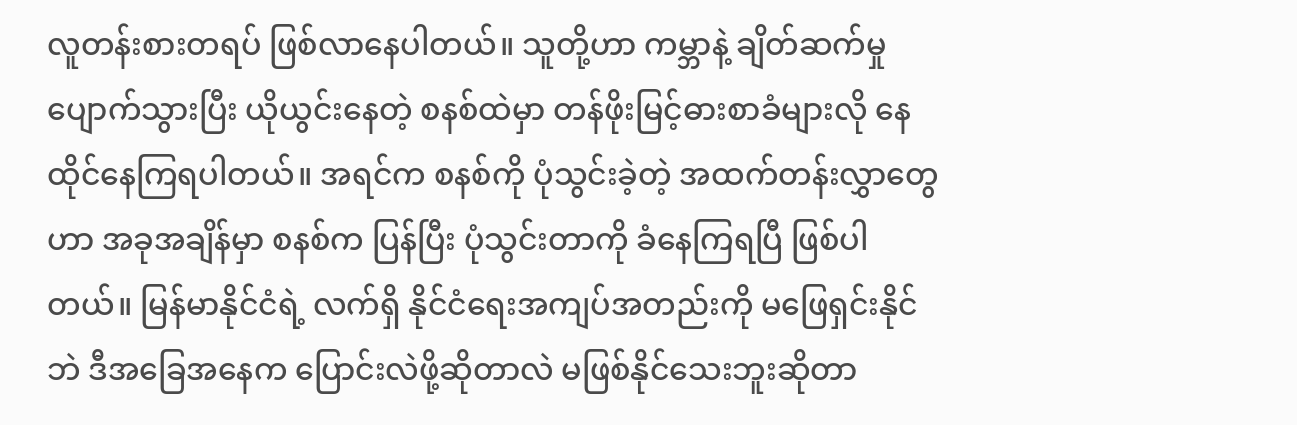လူတန်းစားတရပ် ဖြစ်လာနေပါတယ်။ သူတို့ဟာ ကမ္ဘာနဲ့ ချိတ်ဆက်မှု ပျောက်သွားပြီး ယိုယွင်းနေတဲ့ စနစ်ထဲမှာ တန်ဖိုးမြင့်ဓားစာခံများလို နေထိုင်နေကြရပါတယ်။ အရင်က စနစ်ကို ပုံသွင်းခဲ့တဲ့ အထက်တန်းလွှာတွေဟာ အခုအချိန်မှာ စနစ်က ပြန်ပြီး ပုံသွင်းတာကို ခံနေကြရပြီ ဖြစ်ပါတယ်။ မြန်မာနိုင်ငံရဲ့ လက်ရှိ နိုင်ငံရေးအကျပ်အတည်းကို မဖြေရှင်းနိုင်ဘဲ ဒီအခြေအနေက ပြောင်းလဲဖို့ဆိုတာလဲ မဖြစ်နိုင်သေးဘူးဆိုတာ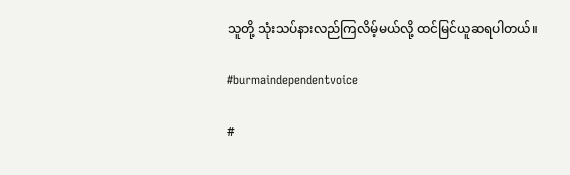သူတို့ သုံးသပ်နားလည်ကြလိမ့်မယ်လို့ ထင်မြင်ယူဆရပါတယ်။

#burmaindependentvoice

#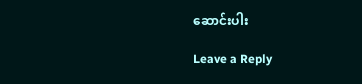ဆောင်းပါး

Leave a Reply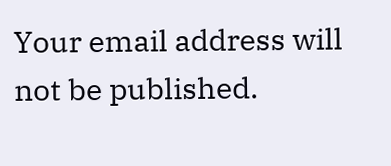Your email address will not be published.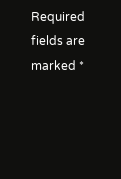Required fields are marked *